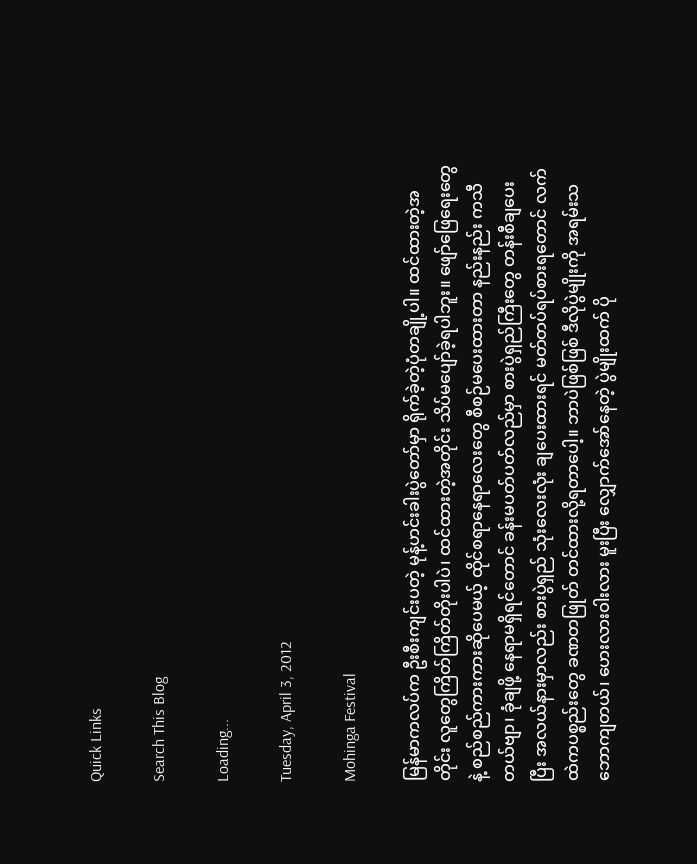Quick Links

Search This Blog

Loading...

Tuesday, April 3, 2012

Mohinga Festival

မြန်မာကလပ်က ဦးစီးကျင်းပတဲ့ မုန့်ဟင်းခါးပွဲတော်မှာ ရိုက်ခဲ့တဲ့ပုံတချို့ပါ။ ထင်ထားတဲ့အတိုင်း လူတွေကြိတ်ကြိတ်တိုးပါပဲ၊ ထင်ထားတဲ့အတိုင်း သိပ်မပျော်ခဲ့ရပါဘူး။ ဖျော်ဖြေရေးတွေနဲ့ စည်စည်ကားကားဆိုပေမယ့် ထိုင်စရာနေရာလေးတွေ စီစဉ်မပေးထားတာ နည်းနည်း ကသီတယ်ဗျာ၊ ခုံချဖို့ နေရာမရှိရင်တောင် ခန်းမပတ်ပတ်လည်မှာ စားပွဲရှည်ကြီးတွေ တန်းစီချပေးပြီး အလယ်နားမှာလည်း စားပွဲရှည် သုံးလေးလုံး ချပေးထားရင် မတ်တပ်ရပ်စားရတောင် လက်ထဲကပစ္စည်းတွေ ခဏတဖြုတ် တင်ထားလို့ရတာပေါ့။ ဘာပဲဖြစ်ဖြစ် ဒီလိုပွဲမျိုးကို အရမ်းသဘောကျတယ်၊ ဟေးလားဝါးလား မူးပြီး လျှောက်အော်နေတဲ့ ပွဲမျိုးထက် ပို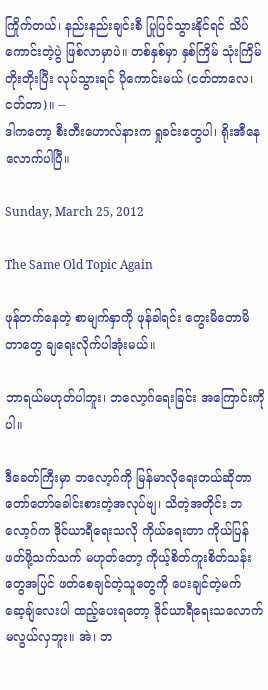ကြိုက်တယ်၊ နည်းနည်းချင်းစီ ပြုပြင်သွားနိုင်ရင် သိပ်ကောင်းတဲ့ပွဲ ဖြစ်လာမှာပဲ။ တစ်နှစ်မှာ နှစ်ကြိမ် သုံးကြိမ် တိုးတိုးပြီး လုပ်သွားရင် ပိုကောင်းမယ် (ငတ်တာလေ၊ ငတ်တာ)။ --
ဒါကတော့ စီးတီးဟောလ်နားက ရှုခင်းတွေပါ၊ ရိုးအီနေလောက်ပါပြီ။

Sunday, March 25, 2012

The Same Old Topic Again

ဖုန်တက်နေတဲ့ စာမျက်နှာကို ဖုန်ခါရင်း တွေးမိတောမိတာတွေ ချရေးလိုက်ပါအုံးမယ်။

ဘာရယ်မဟုတ်ပါဘူး၊ ဘလော့ဂ်ရေးခြင်း အကြောင်းကိုပါ။

ဒီခေတ်ကြီးမှာ ဘလော့ဂ်ကို မြန်မာလိုရေးတယ်ဆိုတာ တော်တော်ခေါင်းစားတဲ့အလုပ်ဗျ၊ သိတဲ့အတိုင်း ဘလော့ဂ်က ဒိုင်ယာရီရေးသလို ကိုယ်ရေးတာ ကိုယ်ပြန်ဖတ်ဖို့သက်သက် မဟုတ်တော့ ကိုယ့်စိတ်ကူးစိတ်သန်းတွေအပြင် ဖတ်စေချင်တဲ့သူတွေကို ပေးချင်တဲ့မက်ဆေ့ချ်လေးပါ ထည့်ပေးရတော့ ဒိုင်ယာရီရေးသလောက် မလွယ်လှဘူး။ အဲ၊ ဘ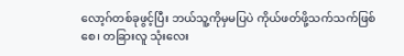လော့ဂ်တစ်ခုဖွင့်ပြီး ဘယ်သူ့ကိုမှမပြပဲ ကိုယ်ဖတ်ဖို့သက်သက်ဖြစ်စေ၊ တခြားလူ သုံးလေး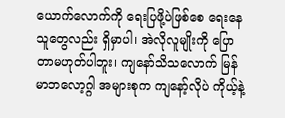ယောက်လောက်ကို ရေးပြဖို့ပဲဖြစ်စေ ရေးနေသူတွေလည်း ရှိမှာပါ၊ အဲလိုလူမျိုးကို ပြောတာမဟုတ်ပါဘူး၊ ကျနော်သိသလောက် မြန်မာဘလော့ဂ္ဂါ အများစုက ကျနော့်လိုပဲ ကိုယ့်နဲ့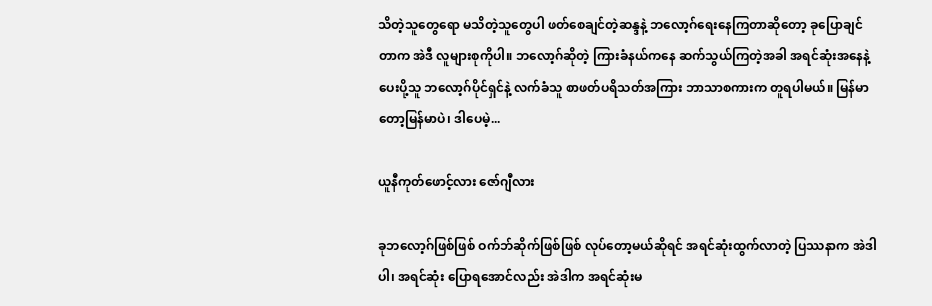သိတဲ့သူတွေရော မသိတဲ့သူတွေပါ ဖတ်စေချင်တဲ့ဆန္ဒနဲ့ ဘလော့ဂ်ရေးနေကြတာဆိုတော့ ခုပြောချင်တာက အဲဒီ လူများစုကိုပါ။ ဘလော့ဂ်ဆိုတဲ့ ကြားခံနယ်ကနေ ဆက်သွယ်ကြတဲ့အခါ အရင်ဆုံးအနေနဲ့ ပေးပို့သူ ဘလော့ဂ်ပိုင်ရှင်နဲ့ လက်ခံသူ စာဖတ်ပရိသတ်အကြား ဘာသာစကားက တူရပါမယ်။ မြန်မာတော့မြန်မာပဲ၊ ဒါပေမဲ့...

ယူနီကုတ်ဖောင့်လား ဇော်ဂျီလား

ခုဘလော့ဂ်ဖြစ်ဖြစ် ဝက်ဘ်ဆိုက်ဖြစ်ဖြစ် လုပ်တော့မယ်ဆိုရင် အရင်ဆုံးထွက်လာတဲ့ ပြဿနာက အဲဒါပါ၊ အရင်ဆုံး ပြောရအောင်လည်း အဲဒါက အရင်ဆုံးမ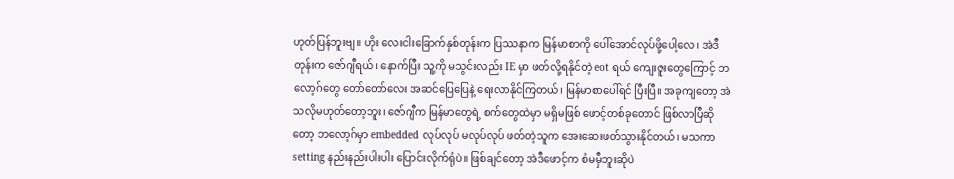ဟုတ်ပြန်ဘူးဗျ။ ဟိုး လေးငါးခြောက်နှစ်တုန်းက ပြဿနာက မြန်မာစာကို ပေါ်အောင်လုပ်ဖို့ပေါ့လေ၊ အဲဒီတုန်းက ဇော်ဂျီရယ်၊ နောက်ပြီး သူ့ကို မသွင်းလည်း IE မှာ ဖတ်လို့ရနိုင်တဲ့ eot ရယ် ကျေးဇူးတွေကြောင့် ဘလော့ဂ်တွေ တော်တော်လေး အဆင်ပြေပြေနဲ့ ရေးလာနိုင်ကြတယ်၊ မြန်မာစာပေါ်ရင် ပြီးပြီ။ အခုကျတော့ အဲသလိုမဟုတ်တော့ဘူး၊ ဇော်ဂျီက မြန်မာတွေရဲ့ စက်တွေထဲမှာ မရှိမဖြစ် ဖောင့်တစ်ခုတောင် ဖြစ်လာပြီဆိုတော့ ဘလော့ဂ်မှာ embedded လုပ်လုပ် မလုပ်လုပ် ဖတ်တဲ့သူက အေးဆေးဖတ်သွားနိုင်တယ်၊ မသကာ setting နည်းနည်းပါးပါး ပြောင်းလိုက်ရုံပဲ။ ဖြစ်ချင်တော့ အဲဒီဖောင့်က စံမမှီဘူးဆိုပဲ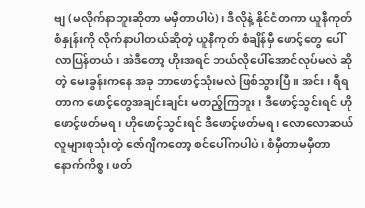ဗျ (မလိုက်နာဘူးဆိုတာ မမှီတာပါပဲ)၊ ဒီလိုနဲ့ နိုင်ငံတကာ ယူနီကုတ်စံနှုန်းကို လိုက်နာပါတယ်ဆိုတဲ့ ယူနီကုတ် စံချိန်မှီ ဖောင့်တွေ ပေါ်လာပြန်တယ်၊ အဲဒီတော့ ဟိုးအရင် ဘယ်လိုပေါ်အောင်လုပ်မလဲ ဆိုတဲ့ မေးခွန်းကနေ အခု ဘာဖောင့်သုံးမလဲ ဖြစ်သွားပြီ။ အင်း၊ ရီရတာက ဖောင့်တွေအချင်းချင်း မတည့်ကြဘူး၊ ဒီဖောင့်သွင်းရင် ဟိုဖောင့်ဖတ်မရ၊ ဟိုဖောင့်သွင်းရင် ဒီဖောင့်ဖတ်မရ၊ လောလောဆယ် လူများစုသုံးတဲ့ ဇော်ဂျီကတော့ စင်ပေါ်ကပါပဲ၊ စံမှီတာမမှီတာ နောက်ကိစ္စ၊ ဖတ်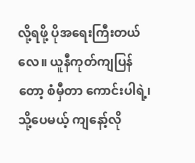လို့ရဖို့ ပိုအရေးကြီးတယ်လေ။ ယူနီကုတ်ကျပြန်တော့ စံမှီတာ ကောင်းပါရဲ့၊ သို့ပေမယ့် ကျနော့်လို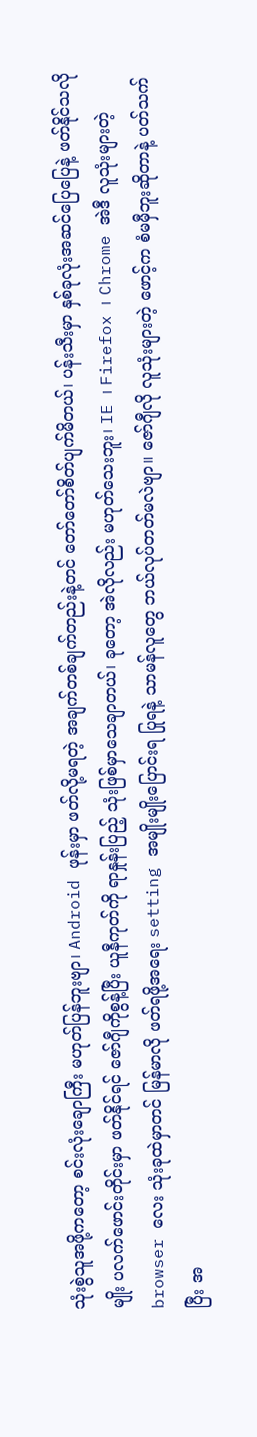သုံးစွဲသူအဖို့ကတော့ စင်းလုံးချောကြီး မဟုတ်ပြန်ဘူးဗျာ၊ Android ဖုန်းမှာ ဖတ်လို့မရတဲ့ အချက်တစ်ချက်တည်းနဲ့တင် တော်တော်စိတ်ပျက်မိတယ်၊ ပန်းသီးမှာ နှစ်ခုလုံးအဆင်ပြေပြေနဲ့ ဖတ်နိုင်သလိုမျိုး ပလက်ဖောင်းတိုင်းမှာ ဖတ်နိုင်ရင် ဇော်ဂျီကိုစွန့်ပြီး ယူနီကုတ်ကို ရာနှုန်းပြည့် သုံးဖြစ်မှာသေချာတယ်၊ ခုတော့ အဲလိုလည်း မဟုတ်သေးဘူး၊ IE ၊ Firefox ၊ Chrome အဲဒီ လူသုံးများတဲ့ browser လေး သုံးခုထဲမှာတင် မြန်မာလို ဖတ်ရဖို့အရေး setting အမျိုးမျိုးပြောင်းရ ပြုရနဲ့ သာမန်လူတွေ ဘယ်လုပ်တတ်မလဲဗျာ။ ဇော်ဂျီလို လူသုံးများတဲ့ ဖောင့်က စံမမှီဘူးဆိုတာနဲ့ ပတ်သက်ပြီး အ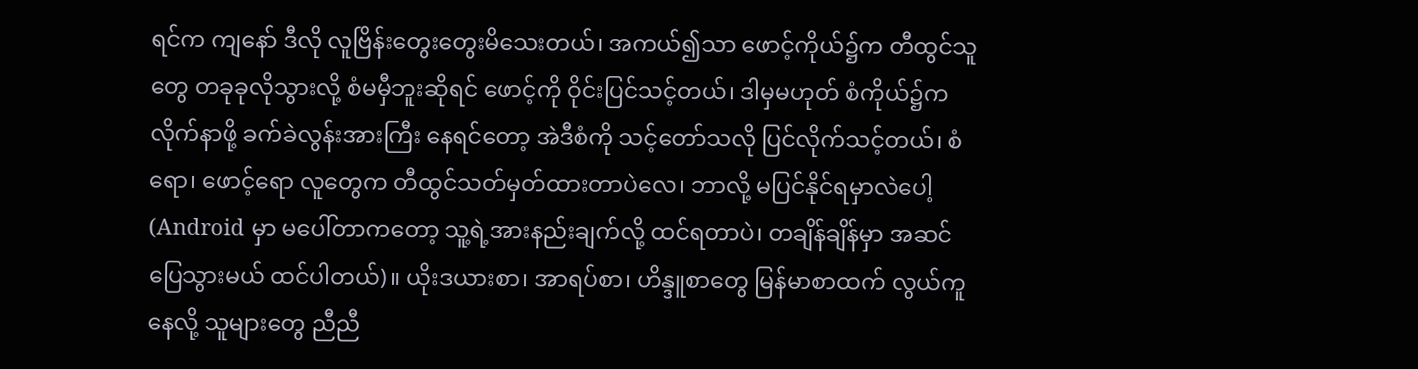ရင်က ကျနော် ဒီလို လူဗြိန်းတွေးတွေးမိသေးတယ်၊ အကယ်၍သာ ဖောင့်ကိုယ်၌က တီထွင်သူတွေ တခုခုလိုသွားလို့ စံမမှီဘူးဆိုရင် ဖောင့်ကို ဝိုင်းပြင်သင့်တယ်၊ ဒါမှမဟုတ် စံကိုယ်၌က လိုက်နာဖို့ ခက်ခဲလွန်းအားကြီး နေရင်တော့ အဲဒီစံကို သင့်တော်သလို ပြင်လိုက်သင့်တယ်၊ စံရော၊ ဖောင့်ရော လူတွေက တီထွင်သတ်မှတ်ထားတာပဲလေ၊ ဘာလို့ မပြင်နိုင်ရမှာလဲပေါ့ (Android မှာ မပေါ်တာကတော့ သူ့ရဲ့အားနည်းချက်လို့ ထင်ရတာပဲ၊ တချိန်ချိန်မှာ အဆင်ပြေသွားမယ် ထင်ပါတယ်)။ ယိုးဒယားစာ၊ အာရပ်စာ၊ ဟိန္ဒူစာတွေ မြန်မာစာထက် လွယ်ကူနေလို့ သူများတွေ ညီညီ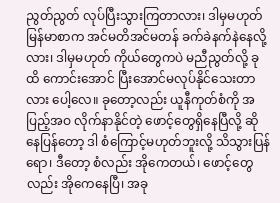ညွတ်ညွတ် လုပ်ပြီးသွားကြတာလား၊ ဒါမှမဟုတ် မြန်မာစာက အင်မတိအင်မတန် ခက်ခဲနက်နဲနေလို့လား၊ ဒါမှမဟုတ် ကိုယ်တွေကပဲ မညီညွတ်လို့ ခုထိ ကောင်းအောင် ပြီးအောင်မလုပ်နိုင်သေးတာလား ပေါ့လေ။ ခုတော့လည်း ယူနီကုတ်စံကို အပြည့်အဝ လိုက်နာနိုင်တဲ့ ဖောင့်တွေရှိနေပြီလို့ ဆိုနေပြန်တော့ ဒါ စံကြောင့်မဟုတ်ဘူးလို့ သိသွားပြန်ရော၊ ဒီတော့ စံလည်း အိုကေတယ်၊ ဖောင့်တွေလည်း အိုကေနေပြီ၊ အခု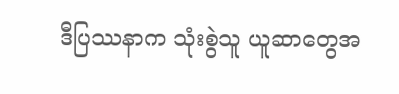ဒီပြဿနာက သုံးစွဲသူ ယူဆာတွေအ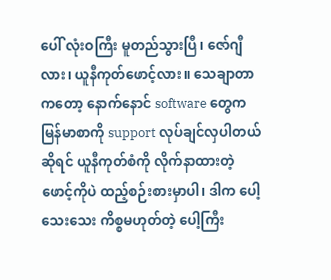ပေါ် လုံးဝကြီး မူတည်သွားပြီ၊ ဇော်ဂျီလား၊ ယူနီကုတ်ဖောင့်လား။ သေချာတာကတော့ နောက်နောင် software တွေက မြန်မာစာကို support လုပ်ချင်လှပါတယ် ဆိုရင် ယူနီကုတ်စံကို လိုက်နာထားတဲ့ ဖောင့်ကိုပဲ ထည့်စဉ်းစားမှာပါ၊ ဒါက ပေါ့သေးသေး ကိစ္စမဟုတ်တဲ့ ပေါ့ကြီး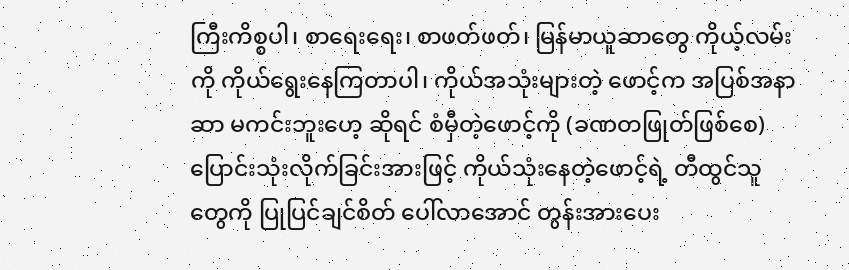ကြီးကိစ္စပါ၊ စာရေးရေး၊ စာဖတ်ဖတ်၊ မြန်မာယူဆာတွေ ကိုယ့်လမ်းကို ကိုယ်ရွေးနေကြတာပါ၊ ကိုယ်အသုံးများတဲ့ ဖောင့်က အပြစ်အနာဆာ မကင်းဘူးဟေ့ ဆိုရင် စံမှီတဲ့ဖောင့်ကို (ခဏတဖြုတ်ဖြစ်စေ) ပြောင်းသုံးလိုက်ခြင်းအားဖြင့် ကိုယ်သုံးနေတဲ့ဖောင့်ရဲ့ တီထွင်သူတွေကို ပြုပြင်ချင်စိတ် ပေါ်လာအောင် တွန်းအားပေး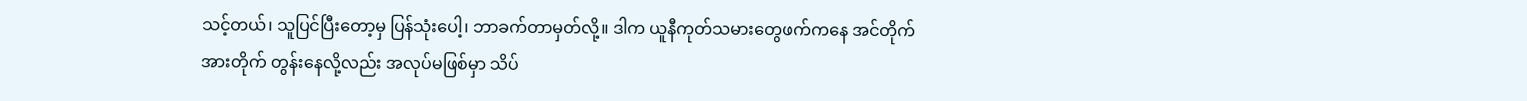သင့်တယ်၊ သူပြင်ပြီးတော့မှ ပြန်သုံးပေါ့၊ ဘာခက်တာမှတ်လို့။ ဒါက ယူနီကုတ်သမားတွေဖက်ကနေ အင်တိုက်အားတိုက် တွန်းနေလို့လည်း အလုပ်မဖြစ်မှာ သိပ်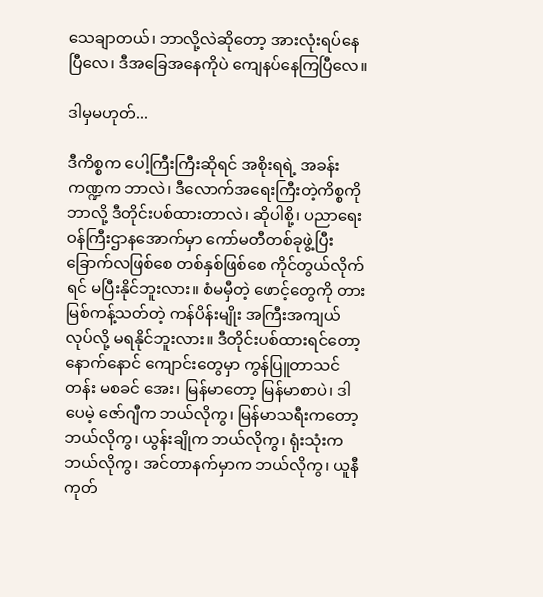သေချာတယ်၊ ဘာလို့လဲဆိုတော့ အားလုံးရပ်နေပြီလေ၊ ဒီအခြေအနေကိုပဲ ကျေနပ်နေကြပြီလေ။

ဒါမှမဟုတ်...

ဒီကိစ္စက ပေါ့ကြီးကြီးဆိုရင် အစိုးရရဲ့ အခန်းကဏ္ဍက ဘာလဲ၊ ဒီလောက်အရေးကြီးတဲ့ကိစ္စကို ဘာလို့ ဒီတိုင်းပစ်ထားတာလဲ၊ ဆိုပါစို့၊ ပညာရေးဝန်ကြီးဌာနအောက်မှာ ကော်မတီတစ်ခုဖွဲ့ပြီး ခြောက်လဖြစ်စေ တစ်နှစ်ဖြစ်စေ ကိုင်တွယ်လိုက်ရင် မပြီးနိုင်ဘူးလား။ စံမမှီတဲ့ ဖောင့်တွေကို တားမြစ်ကန့်သတ်တဲ့ ကန်ပိန်းမျိုး အကြီးအကျယ်လုပ်လို့ မရနိုင်ဘူးလား။ ဒီတိုင်းပစ်ထားရင်တော့ နောက်နောင် ကျောင်းတွေမှာ ကွန်ပြူတာသင်တန်း မစခင် အေး၊ မြန်မာတော့ မြန်မာစာပဲ၊ ဒါပေမဲ့ ဇော်ဂျီက ဘယ်လိုကွ၊ မြန်မာသရီးကတော့ ဘယ်လိုကွ၊ ယွန်းချိုက ဘယ်လိုကွ၊ ရုံးသုံးက ဘယ်လိုကွ၊ အင်တာနက်မှာက ဘယ်လိုကွ၊ ယူနီကုတ်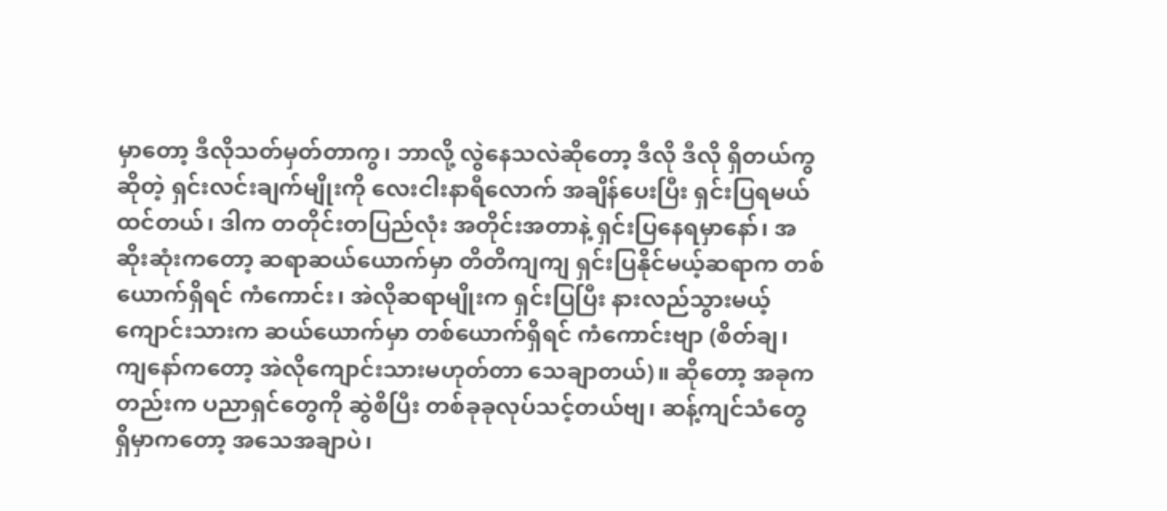မှာတော့ ဒီလိုသတ်မှတ်တာကွ၊ ဘာလို့ လွဲနေသလဲဆိုတော့ ဒီလို ဒီလို ရှိတယ်ကွ ဆိုတဲ့ ရှင်းလင်းချက်မျိုးကို လေးငါးနာရီလောက် အချိန်ပေးပြီး ရှင်းပြရမယ်ထင်တယ်၊ ဒါက တတိုင်းတပြည်လုံး အတိုင်းအတာနဲ့ ရှင်းပြနေရမှာနော်၊ အဆိုးဆုံးကတော့ ဆရာဆယ်ယောက်မှာ တိတိကျကျ ရှင်းပြနိုင်မယ့်ဆရာက တစ်ယောက်ရှိရင် ကံကောင်း၊ အဲလိုဆရာမျိုးက ရှင်းပြပြီး နားလည်သွားမယ့် ကျောင်းသားက ဆယ်ယောက်မှာ တစ်ယောက်ရှိရင် ကံကောင်းဗျာ (စိတ်ချ၊ ကျနော်ကတော့ အဲလိုကျောင်းသားမဟုတ်တာ သေချာတယ်)။ ဆိုတော့ အခုကတည်းက ပညာရှင်တွေကို ဆွဲစိပြီး တစ်ခုခုလုပ်သင့်တယ်ဗျ၊ ဆန့်ကျင်သံတွေ ရှိမှာကတော့ အသေအချာပဲ၊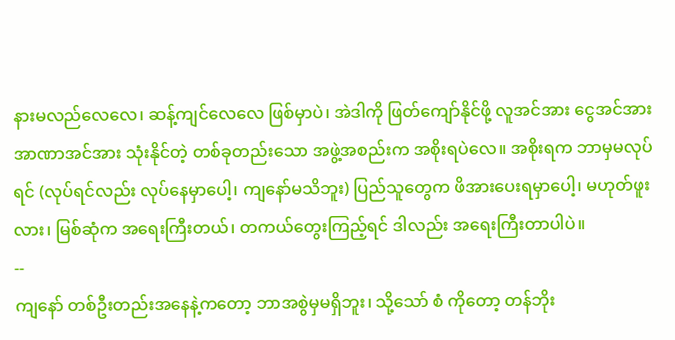နားမလည်လေလေ၊ ဆန့်ကျင်လေလေ ဖြစ်မှာပဲ၊ အဲဒါကို ဖြတ်ကျော်နိုင်ဖို့ လူအင်အား ငွေအင်အား အာဏာအင်အား သုံးနိုင်တဲ့ တစ်ခုတည်းသော အဖွဲ့အစည်းက အစိုးရပဲလေ။ အစိုးရက ဘာမှမလုပ်ရင် (လုပ်ရင်လည်း လုပ်နေမှာပေါ့၊ ကျနော်မသိဘူး) ပြည်သူတွေက ဖိအားပေးရမှာပေါ့၊ မဟုတ်ဖူးလား၊ မြစ်ဆုံက အရေးကြီးတယ်၊ တကယ်တွေးကြည့်ရင် ဒါလည်း အရေးကြီးတာပါပဲ။
--
ကျနော် တစ်ဦးတည်းအနေနဲ့ကတော့ ဘာအစွဲမှမရှိဘူး၊ သို့သော် စံ ကိုတော့ တန်ဘိုး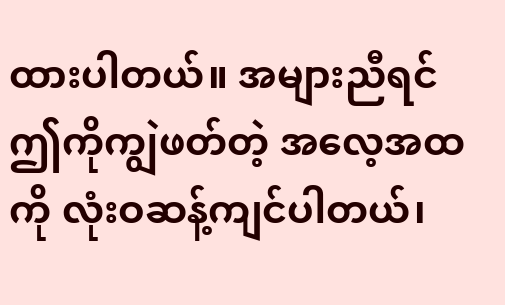ထားပါတယ်။ အများညီရင် ဤကိုကျွဲဖတ်တဲ့ အလေ့အထကို လုံးဝဆန့်ကျင်ပါတယ်၊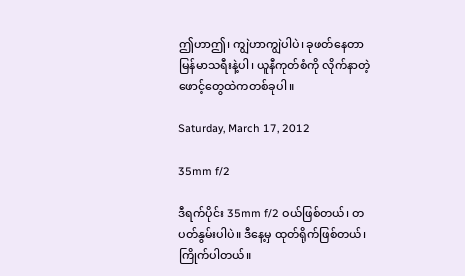ဤဟာဤ၊ ကျွဲဟာကျွဲပါပဲ၊ ခုဖတ်နေတာ မြန်မာသရီးနဲ့ပါ၊ ယူနီကုတ်စံကို လိုက်နာတဲ့ ဖောင့်တွေထဲကတစ်ခုပါ။

Saturday, March 17, 2012

35mm f/2

ဒီရက်ပိုင်း 35mm f/2 ဝယ်ဖြစ်တယ်၊ တပတ်နွမ်းပါပဲ။ ဒီနေ့မှ ထုတ်ရိုက်ဖြစ်တယ်၊ ကြိုက်ပါတယ်။